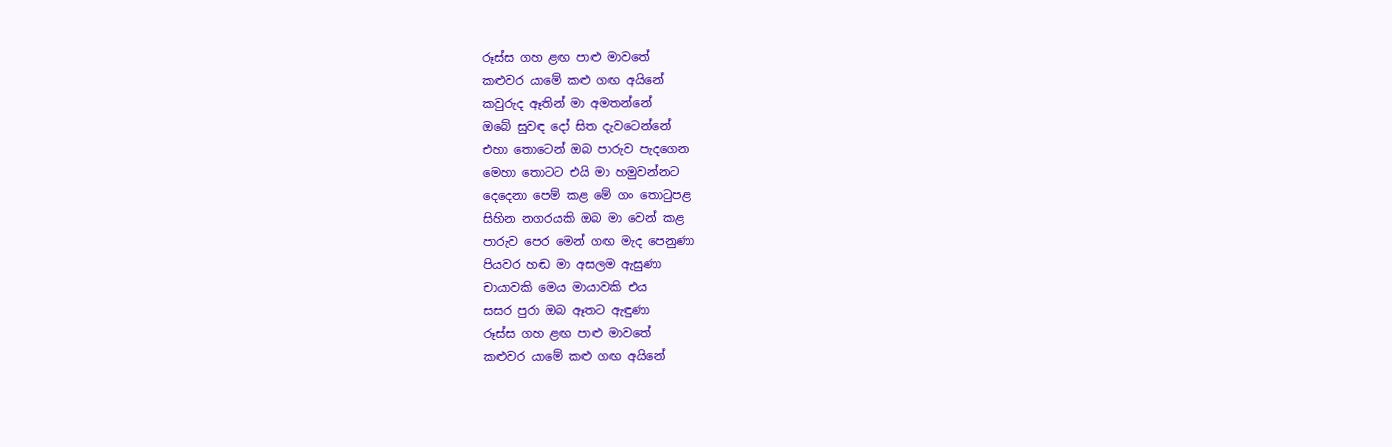රූස්ස ගහ ළඟ පාළු මාවතේ
කළුවර යාමේ කළු ගඟ අයිනේ
කවුරුද ඈතින් මා අමතන්නේ
ඔබේ සුවඳ දෝ සිත දැවටෙන්නේ
එහා තොටෙන් ඔබ පාරුව පැදගෙන
මෙහා තොටට එයි මා හමුවන්නට
දෙදෙනා පෙම් කළ මේ ගං තොටුපළ
සිහින නගරයකි ඔබ මා වෙන් කළ
පාරුව පෙර මෙන් ගඟ මැද පෙනුණා
පියවර හඬ මා අසලම ඇසුණා
චායාවකි මෙය මායාවකි එය
සසර පුරා ඔබ ඈතට ඇඳුණා
රූස්ස ගහ ළඟ පාළු මාවතේ
කළුවර යාමේ කළු ගඟ අයිනේ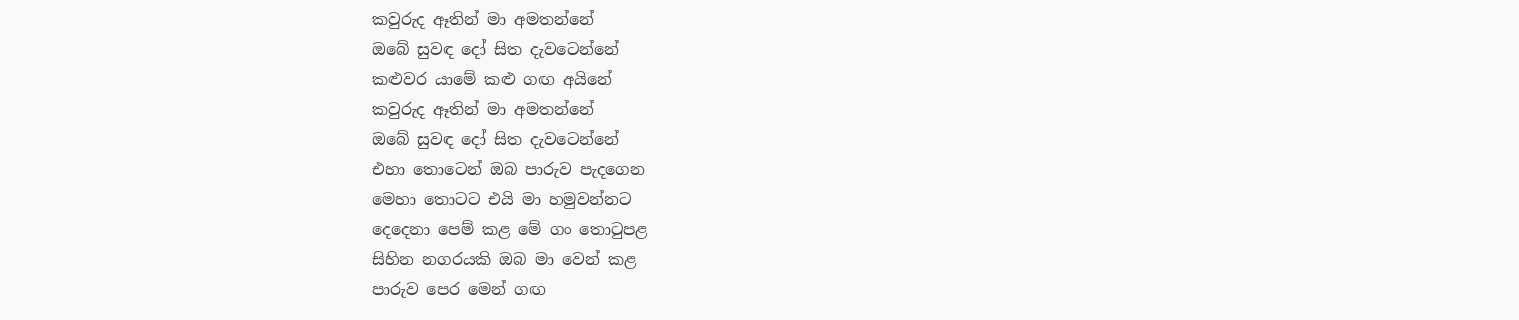කවුරුද ඈතින් මා අමතන්නේ
ඔබේ සුවඳ දෝ සිත දැවටෙන්නේ
කළුවර යාමේ කළු ගඟ අයිනේ
කවුරුද ඈතින් මා අමතන්නේ
ඔබේ සුවඳ දෝ සිත දැවටෙන්නේ
එහා තොටෙන් ඔබ පාරුව පැදගෙන
මෙහා තොටට එයි මා හමුවන්නට
දෙදෙනා පෙම් කළ මේ ගං තොටුපළ
සිහින නගරයකි ඔබ මා වෙන් කළ
පාරුව පෙර මෙන් ගඟ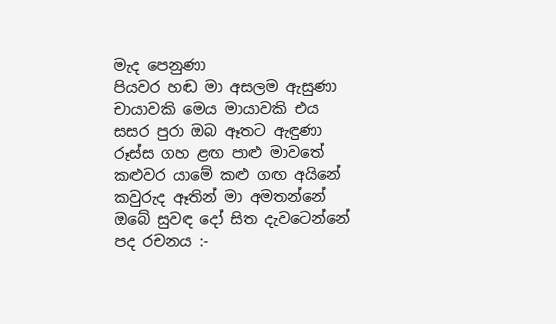මැද පෙනුණා
පියවර හඬ මා අසලම ඇසුණා
චායාවකි මෙය මායාවකි එය
සසර පුරා ඔබ ඈතට ඇඳුණා
රූස්ස ගහ ළඟ පාළු මාවතේ
කළුවර යාමේ කළු ගඟ අයිනේ
කවුරුද ඈතින් මා අමතන්නේ
ඔබේ සුවඳ දෝ සිත දැවටෙන්නේ
පද රචනය :-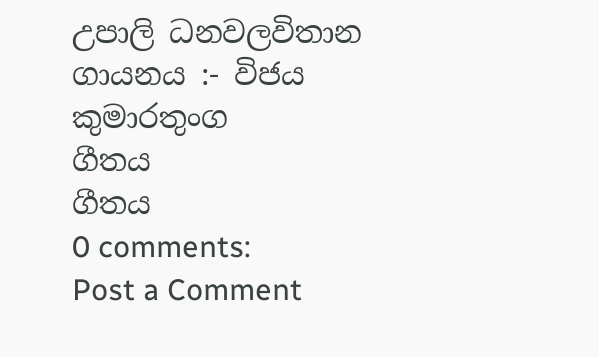උපාලි ධනවලවිතාන
ගායනය :- විජය කුමාරතුංග
ගීතය
ගීතය
0 comments:
Post a Comment